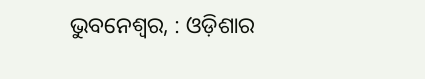ଭୁବନେଶ୍ୱର, : ଓଡ଼ିଶାର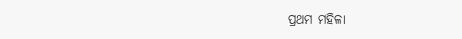ପ୍ରଥମ ମହିଳା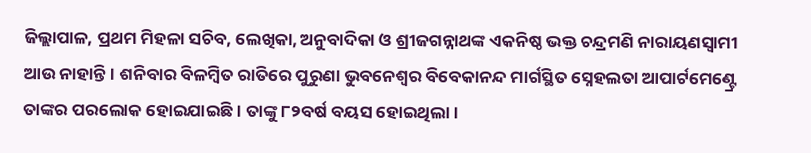ଜିଲ୍ଲାପାଳ, ପ୍ରଥମ ମିହଳା ସଚିବ, ଲେଖିକା, ଅନୁବାଦିକା ଓ ଶ୍ରୀଜଗନ୍ନାଥଙ୍କ ଏକନିଷ୍ଠ ଭକ୍ତ ଚନ୍ଦ୍ରମଣି ନାରାୟଣସ୍ବାମୀ ଆଉ ନାହାନ୍ତି। ଶନିବାର ବିଳମ୍ବିତ ରାତିରେ ପୁରୁଣା ଭୁବନେଶ୍ବର ବିବେକାନନ୍ଦ ମାର୍ଗସ୍ଥିତ ସ୍ନେହଲତା ଆପାର୍ଟମେଣ୍ଟ୍ରେ ତାଙ୍କର ପରଲୋକ ହୋଇଯାଇଛି। ତାଙ୍କୁ ୮୨ବର୍ଷ ବୟସ ହୋଇଥିଲା।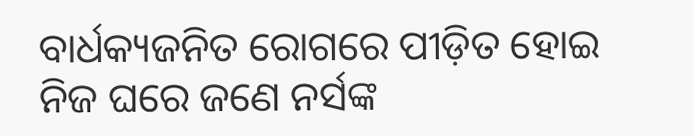ବାର୍ଧକ୍ୟଜନିତ ରୋଗରେ ପୀଡ଼ିତ ହୋଇ ନିଜ ଘରେ ଜଣେ ନର୍ସଙ୍କ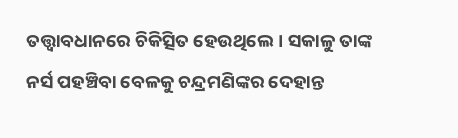ତତ୍ତ୍ବାବଧାନରେ ଚିକିତ୍ସିତ ହେଉଥିଲେ। ସକାଳୁ ତାଙ୍କ ନର୍ସ ପହଞ୍ଚିବା ବେଳକୁ ଚନ୍ଦ୍ରମଣିଙ୍କର ଦେହାନ୍ତ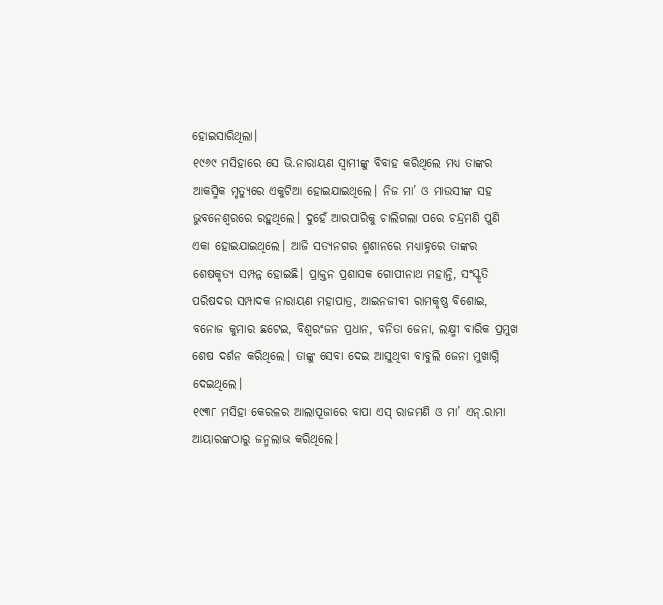ହୋଇସାରିଥିଲା।
୧୯୬୯ ମସିହାରେ ସେ ଭି.ନାରାୟଣ ସ୍ବାମୀଙ୍କୁ ବିବାହ କରିଥିଲେ ମଧ୍ୟ ତାଙ୍କର ଆକସ୍ମିକ ମୃତ୍ୟୁରେ ଏକୁଟିଆ ହୋଇଯାଇଥିଲେ। ନିଜ ମା’ ଓ ମାଉସୀଙ୍କ ସହ ଭୁବନେଶ୍ବରରେ ରହୁଥିଲେ। ଦୁହେଁ ଆରପାରିକୁ ଚାଲିଗଲା ପରେ ଚନ୍ଦ୍ରମଣି ପୁଣି ଏକା ହୋଇଯାଇଥିଲେ। ଆଜି ସତ୍ୟନଗର ଶ୍ମଶାନରେ ମଧ୍ୟାହ୍ନରେ ତାଙ୍କର ଶେଷକୃତ୍ୟ ସମ୍ପନ୍ନ ହୋଇଛି। ପ୍ରାକ୍ତନ ପ୍ରଶାସକ ଗୋପୀନାଥ ମହାନ୍ତି, ସଂସ୍କୃତି ପରିଷଦର ସମ୍ପାଦକ ନାରାୟଣ ମହାପାତ୍ର, ଆଇନଜୀବୀ ରାମକୃଷ୍ଣ ବିଶୋଇ, ବନୋଜ କୁମାର ଛଟେଇ, ବିଶ୍ବରଂଜନ ପ୍ରଧାନ, ବନିତା ଜେନା, ଲକ୍ଷ୍ମୀ ବାରିକ ପ୍ରମୁଖ ଶେଷ ଦର୍ଶନ କରିଥିଲେ। ତାଙ୍କୁ ସେବା ଦେଇ ଆସୁଥିବା ବାବୁଲି ଜେନା ମୁଖାଗ୍ନି ଦେଇଥିଲେ।
୧୯୩୮ ମସିହା କେରଳର ଆଲାପୂଜାରେ ବାପା ଏସ୍ ରାଜମଣି ଓ ମା’ ଏନ୍.ରାମା ଆୟାରଙ୍କଠାରୁ ଜନ୍ମଲାଭ କରିଥିଲେ।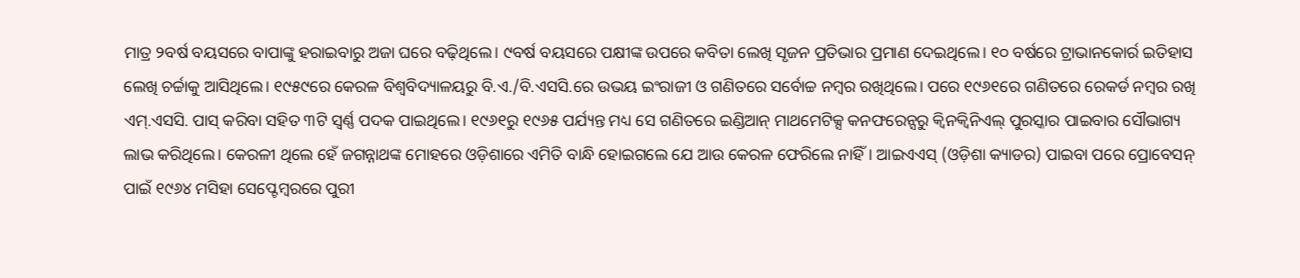ମାତ୍ର ୨ବର୍ଷ ବୟସରେ ବାପାଙ୍କୁ ହରାଇବାରୁ ଅଜା ଘରେ ବଢ଼ିଥିଲେ। ୯ବର୍ଷ ବୟସରେ ପକ୍ଷୀଙ୍କ ଉପରେ କବିତା ଲେଖି ସୃଜନ ପ୍ରତିଭାର ପ୍ରମାଣ ଦେଇଥିଲେ। ୧୦ ବର୍ଷରେ ଟ୍ରାଭାନକୋର୍ର ଇତିହାସ ଲେଖି ଚର୍ଚ୍ଚାକୁ ଆସିଥିଲେ। ୧୯୫୯ରେ କେରଳ ବିଶ୍ବବିଦ୍ୟାଳୟରୁ ବି.ଏ./ବି.ଏସସି.ରେ ଉଭୟ ଇଂରାଜୀ ଓ ଗଣିତରେ ସର୍ବୋଚ୍ଚ ନମ୍ବର ରଖିଥିଲେ। ପରେ ୧୯୬୧ରେ ଗଣିତରେ ରେକର୍ଡ ନମ୍ବର ରଖି ଏମ୍.ଏସସି. ପାସ୍ କରିବା ସହିତ ୩ଟି ସ୍ବର୍ଣ୍ଣ ପଦକ ପାଇଥିଲେ। ୧୯୬୧ରୁ ୧୯୬୫ ପର୍ଯ୍ୟନ୍ତ ମଧ୍ୟ ସେ ଗଣିତରେ ଇଣ୍ଡିଆନ୍ ମାଥମେଟିକ୍ସ କନଫରେନ୍ସରୁ କ୍ବିନକ୍ବିନିଏଲ୍ ପୁରସ୍କାର ପାଇବାର ସୌଭାଗ୍ୟ ଲାଭ କରିଥିଲେ। କେରଳୀ ଥିଲେ ହେଁ ଜଗନ୍ନାଥଙ୍କ ମୋହରେ ଓଡ଼ିଶାରେ ଏମିତି ବାନ୍ଧି ହୋଇଗଲେ ଯେ ଆଉ କେରଳ ଫେରିଲେ ନାହିଁ। ଆଇଏଏସ୍ (ଓଡ଼ିଶା କ୍ୟାଡର) ପାଇବା ପରେ ପ୍ରୋବେସନ୍ ପାଇଁ ୧୯୬୪ ମସିହା ସେପ୍ଟେମ୍ବରରେ ପୁରୀ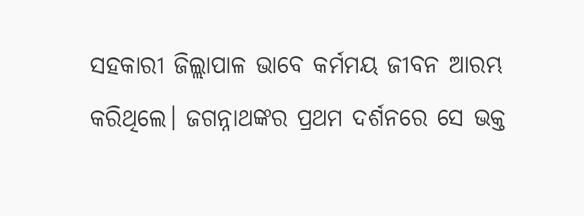ସହକାରୀ ଜିଲ୍ଲାପାଳ ଭାବେ କର୍ମମୟ ଜୀବନ ଆରମ୍ଭ କରିଥିଲେ। ଜଗନ୍ନାଥଙ୍କର ପ୍ରଥମ ଦର୍ଶନରେ ସେ ଭକ୍ତ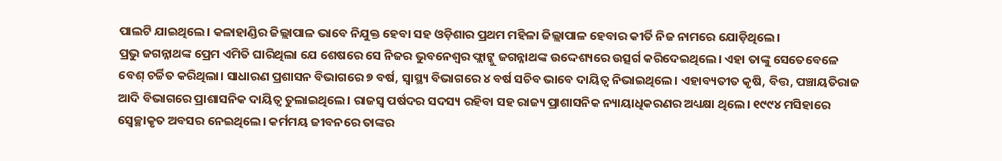ପାଲଟି ଯାଇଥିଲେ। କଳାହାଣ୍ଡିର ଜିଲ୍ଲାପାଳ ଭାବେ ନିଯୁକ୍ତ ହେବା ସହ ଓଡ଼ିଶାର ପ୍ରଥମ ମହିଳା ଜିଲ୍ଲାପାଳ ହେବାର କୀର୍ତି ନିଜ ନାମରେ ଯୋଡ଼ିଥିଲେ।
ପ୍ରଭୁ ଜଗନ୍ନାଥଙ୍କ ପ୍ରେମ ଏମିତି ଘାରିଥିଲା ଯେ ଶେଷରେ ସେ ନିଜର ଭୁବନେଶ୍ବର ଫ୍ଲାଟ୍କୁ ଜଗନ୍ନାଥଙ୍କ ଉଦ୍ଦେଶ୍ୟରେ ଉତ୍ସର୍ଗ କରିଦେଇଥିଲେ। ଏହା ତାଙ୍କୁ ସେତେବେଳେ ବେଶ୍ ଚର୍ଚ୍ଚିତ କରିଥିଲା। ସାଧାରଣ ପ୍ରଶାସନ ବିଭାଗରେ ୭ ବର୍ଷ, ସ୍ବାସ୍ଥ୍ୟ ବିଭାଗରେ ୪ ବର୍ଷ ସଚିବ ଭାବେ ଦାୟିତ୍ବ ନିଭାଇଥିଲେ। ଏହାବ୍ୟତୀତ କୃଷି, ବିତ୍ତ, ପଞ୍ଚାୟତିରାଜ ଆଦି ବିଭାଗରେ ପ୍ରାଶାସନିକ ଦାୟିତ୍ବ ତୁଲାଇଥିଲେ। ରାଜସ୍ବ ପର୍ଷଦର ସଦସ୍ୟ ରହିବା ସହ ରାଜ୍ୟ ପ୍ରାଶାସନିକ ନ୍ୟାୟାଧିକରଣର ଅଧ୍ୟକ୍ଷା ଥିଲେ। ୧୯୯୪ ମସିହାରେ ସ୍ବେଚ୍ଛାକୃତ ଅବସର ନେଇଥିଲେ। କର୍ମମୟ ଜୀବନରେ ତାଙ୍କର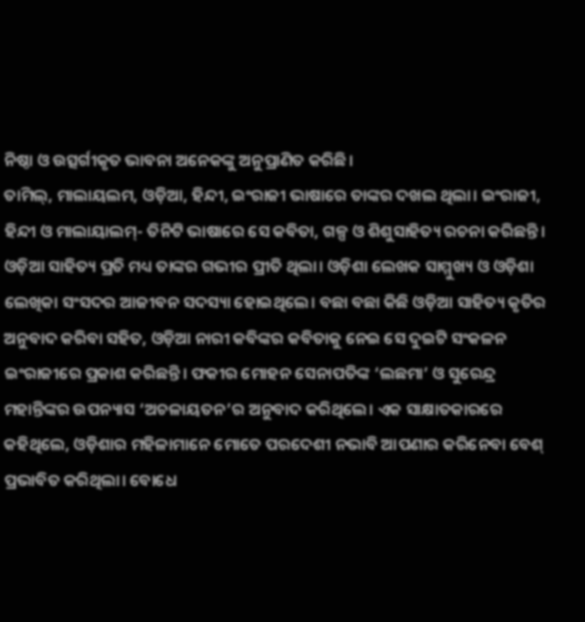ନିଷ୍ଠା ଓ ଉତ୍ସର୍ଗୀକୃତ ଭାବନା ଅନେକଙ୍କୁ ଅନୁପ୍ରାଣିତ କରିଛି।
ତାମିଲ୍, ମାଲାୟଲମ, ଓଡ଼ିଆ, ହିନ୍ଦୀ, ଇଂରାଜୀ ଭାଷାରେ ତାଙ୍କର ଦଖଲ ଥିଲା। ଇଂରାଜୀ, ହିନ୍ଦୀ ଓ ମାଲାୟାଲମ୍- ତିନିଟି ଭାଷାରେ ସେ କବିତା, ଗଳ୍ପ ଓ ଶିଶୁସାହିତ୍ୟ ରଚନା କରିଛନ୍ତି। ଓଡ଼ିଆ ସାହିତ୍ୟ ପ୍ରତି ମଧ୍ୟ ତାଙ୍କର ଗଭୀର ପ୍ରୀତି ଥିଲା। ଓଡ଼ିଶା ଲେଖକ ସାମ୍ମୁଖ୍ୟ ଓ ଓଡ଼ିଶା ଲେଖିକା ସଂସଦର ଆଜୀବନ ସଦସ୍ୟା ହୋଇଥିଲେ। ବଛା ବଛା କିଛି ଓଡ଼ିଆ ସାହିତ୍ୟ କୃତିର ଅନୁବାଦ କରିବା ସହିତ, ଓଡ଼ିଆ ନାରୀ କବିଙ୍କର କବିତାକୁ ନେଇ ସେ ଦୁଇଟି ସଂକଳନ ଇଂରାଜୀରେ ପ୍ରକାଶ କରିଛନ୍ତି। ଫକୀର ମୋହନ ସେନାପତିଙ୍କ ‘ଲଛମା’ ଓ ସୁରେନ୍ଦ୍ର ମହାନ୍ତିଙ୍କର ଉପନ୍ୟାସ ‘ଅଚଳାୟତନ’ର ଅନୁବାଦ କରିଥିଲେ। ଏକ ସାକ୍ଷାତକାରରେ କହିଥିଲେ, ଓଡ଼ିଶାର ମହିଳାମାନେ ମୋତେ ପରଦେଶୀ ନଭାବି ଆପଣାର କରିନେବା ବେଶ୍ ପ୍ରଭାବିତ କରିଥିଲା। ବୋଧେ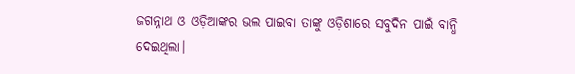ଜଗନ୍ନାଥ ଓ ଓଡ଼ିଆଙ୍କର ଭଲ ପାଇବା ତାଙ୍କୁ ଓଡ଼ିଶାରେ ସବୁଦିନ ପାଇଁ ବାନ୍ଧି ଦେଇଥିଲା।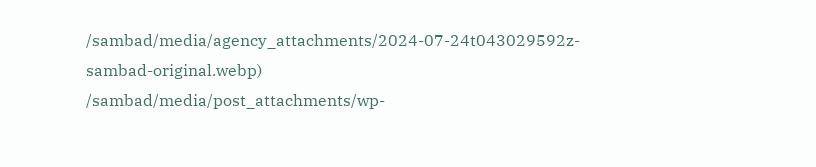/sambad/media/agency_attachments/2024-07-24t043029592z-sambad-original.webp)
/sambad/media/post_attachments/wp-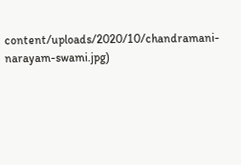content/uploads/2020/10/chandramani-narayam-swami.jpg)